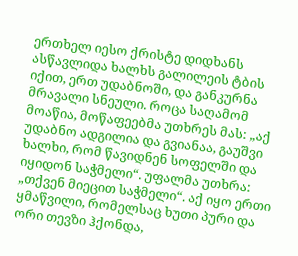ერთხელ იესო ქრისტე დიდხანს ასწავლიდა ხალხს გალილეის ტბის იქით, ერთ უდაბნოში, და განკურნა მრავალი სნეული. როცა საღამომ მოაწია, მოწაფეებმა უთხრეს მას: „აქ უდაბნო ადგილია და გვიანაა, გაუშვი ხალხი, რომ წავიდნენ სოფელში და იყიდონ საჭმელი“. უფალმა უთხრა: „თქვენ მიეცით საჭმელი“. აქ იყო ერთი ყმაწვილი, რომელსაც ხუთი პური და ორი თევზი ჰქონდა,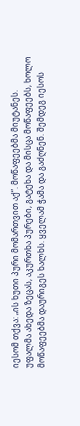იესომ თქვა: „ის ხუთი პური მომართვით აქ“. მოწაფეებმა მიუტანეს. უფალმა ახედა ზეცას, აკურთხა პურები, გატეხა და მისცა მოწაფეებს, ხოლო მოწაფეებმა დაურიგეს ხალხს. ყველამ ჭამა და გაძღნენ. შემდეგ იესოს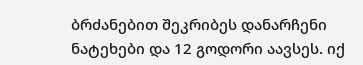ბრძანებით შეკრიბეს დანარჩენი ნატეხები და 12 გოდორი აავსეს. იქ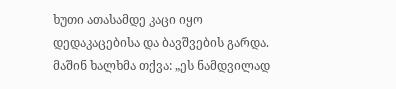ხუთი ათასამდე კაცი იყო დედაკაცებისა და ბავშვების გარდა. მაშინ ხალხმა თქვა: „ეს ნამდვილად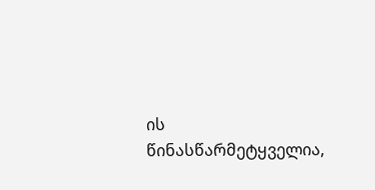ის წინასწარმეტყველია,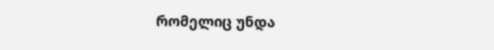რომელიც უნდა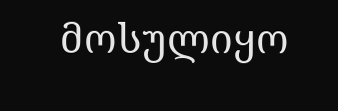მოსულიყო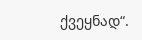ქვეყნად“.